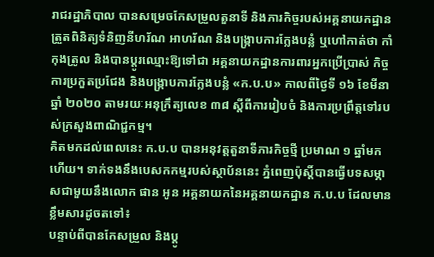រាជរដ្ឋាភិបាល បានសម្រេចកែសម្រួលតួនាទី និងភារកិច្ចរបស់អគ្គនាយកដ្ឋាន ត្រួតពិនិត្យទំនិញនីហរ័ណ អាហរ័ណ និងបង្ក្រាបការក្លែងបន្លំ ឬហៅកាត់ថា កាំកុងត្រូល និងបានប្តូរឈ្មោះឱ្យទៅជា អគ្គនាយកដ្ឋានការពារអ្នកប្រើប្រាស់ កិច្ចការប្រកួតប្រជែង និងបង្ក្រាបការក្លែងបន្លំ «ក.ប.ប» កាលពីថ្ងៃទី ១៦ ខែមីនា ឆ្នាំ ២០២០ តាមរយៈអនុក្រឹត្យលេខ ៣៨ ស្ដីពីការរៀបចំ និងការប្រព្រឹត្តទៅរបស់ក្រសួងពាណិជ្ជកម្ម។
គិតមកដល់ពេលនេះ ក.ប.ប បានអនុវត្តតួនាទីភារកិច្ចថ្មី ប្រមាណ ១ ឆ្នាំមកហើយ។ ទាក់ទងនឹងបេសកកម្មរបស់ស្ថាប័ននេះ ភ្នំពេញប៉ុស្តិ៍បានធ្វើបទសម្ភាសជាមួយនឹងលោក ផាន អូន អគ្គនាយកនៃអគ្គនាយកដ្ឋាន ក.ប.ប ដែលមានខ្លឹមសារដូចតទៅ៖
បន្ទាប់ពីបានកែសម្រួល និងប្តូ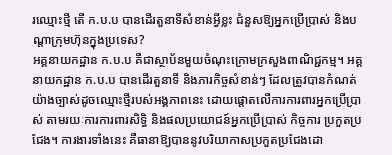រឈ្មោះថ្មី តើ ក.ប.ប បានដើរតួនាទីសំខាន់អ្វីខ្លះ ជំនួសឱ្យអ្នកប្រើប្រាស់ និងបណ្តាក្រុមហ៊ុនក្នុងប្រទេស?
អគ្គនាយកដ្ឋាន ក.ប.ប គឺជាស្ថាប័នមួយចំណុះក្រោមក្រសួងពាណិជ្ជកម្ម។ អគ្គនាយកដ្ឋាន ក.ប.ប បានដើរតួនាទី និងភារកិច្ចសំខាន់ៗ ដែលត្រូវបានកំណត់យ៉ាងច្បាស់ដូចឈ្មោះថ្មីរបស់អង្គភាពនេះ ដោយផ្តោតលើការការពារអ្នកប្រើប្រាស់ តាមរយៈការការពារសិទ្ធិ និងផលប្រយោជន៍អ្នកប្រើប្រាស់ កិច្ចការ ប្រកួតប្រជែង។ ការងារទាំងនេះ គឺធានាឱ្យបាននូវបរិយាកាសប្រកួតប្រជែងដោ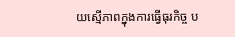យស្មើភាពក្នុងការធ្វើធុរកិច្ច ប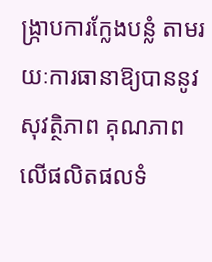ង្ក្រាបការក្លែងបន្លំ តាមរយៈការធានាឱ្យបាននូវសុវត្ថិភាព គុណភាព លើផលិតផលទំ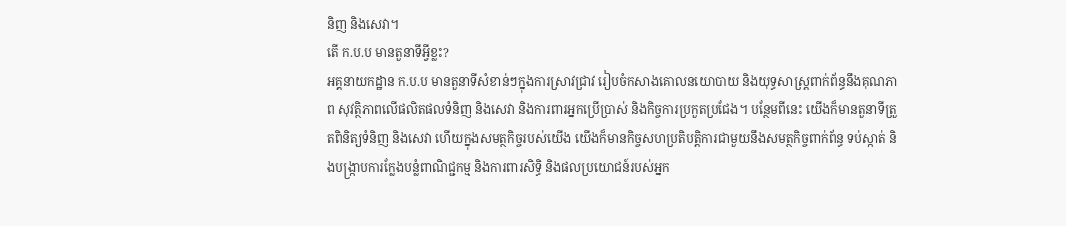និញ និងសេវា។
តើ ក.ប.ប មានតួនាទីអ្វីខ្លះ?
អគ្គនាយកដ្ឋាន ក.ប.ប មានតួនាទីសំខាន់ៗក្នុងការស្រាវជ្រាវ រៀបចំកសាងគោលនយោបាយ និងយុទ្ធសាស្ត្រពាក់ព័ន្ធនឹងគុណភាព សុវត្ថិភាពលើផលិតផលទំនិញ និងសេវា និងការពារអ្នកប្រើប្រាស់ និងកិច្ចការប្រកួតប្រជែង។ បន្ថែមពីនេះ យើងក៏មានតួនាទីត្រួតពិនិត្យទំនិញ និងសេវា ហើយក្នុងសមត្ថកិច្ចរបស់យើង យើងក៏មានកិច្ចសហប្រតិបត្តិការជាមួយនឹងសមត្ថកិច្ចពាក់ព័ន្ធ ទប់ស្កាត់ និងបង្ក្រាបការក្លែងបន្លំពាណិជ្ជកម្ម និងការពារសិទ្ធិ និងផលប្រយោជន៍របស់អ្នក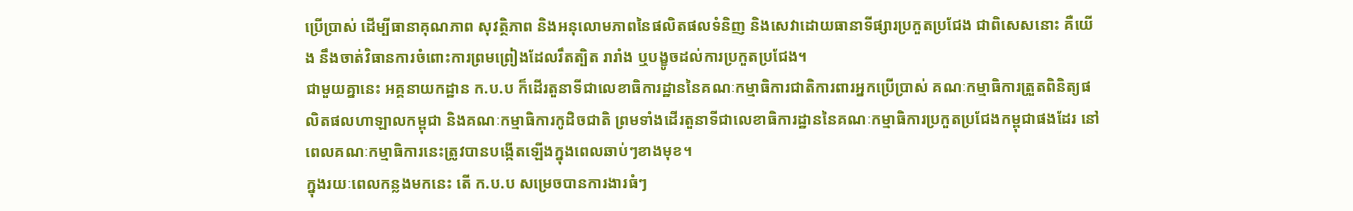ប្រើប្រាស់ ដើម្បីធានាគុណភាព សុវត្ថិភាព និងអនុលោមភាពនៃផលិតផលទំនិញ និងសេវាដោយធានាទីផ្សារប្រកួតប្រជែង ជាពិសេសនោះ គឺយើង នឹងចាត់វិធានការចំពោះការព្រមព្រៀងដែលរឹតត្បិត រារាំង ឬបង្ខូចដល់ការប្រកួតប្រជែង។
ជាមួយគ្នានេះ អគ្គនាយកដ្ឋាន ក.ប.ប ក៏ដើរតួនាទីជាលេខាធិការដ្ឋាននៃគណៈកម្មាធិការជាតិការពារអ្នកប្រើប្រាស់ គណៈកម្មាធិការត្រួតពិនិត្យផលិតផលហាឡាលកម្ពុជា និងគណៈកម្មាធិការកូដិចជាតិ ព្រមទាំងដើរតួនាទីជាលេខាធិការដ្ឋាននៃគណៈកម្មាធិការប្រកួតប្រជែងកម្ពុជាផងដែរ នៅពេលគណៈកម្មាធិការនេះត្រូវបានបង្កើតឡើងក្នុងពេលឆាប់ៗខាងមុខ។
ក្នុងរយៈពេលកន្លងមកនេះ តើ ក.ប.ប សម្រេចបានការងារធំៗ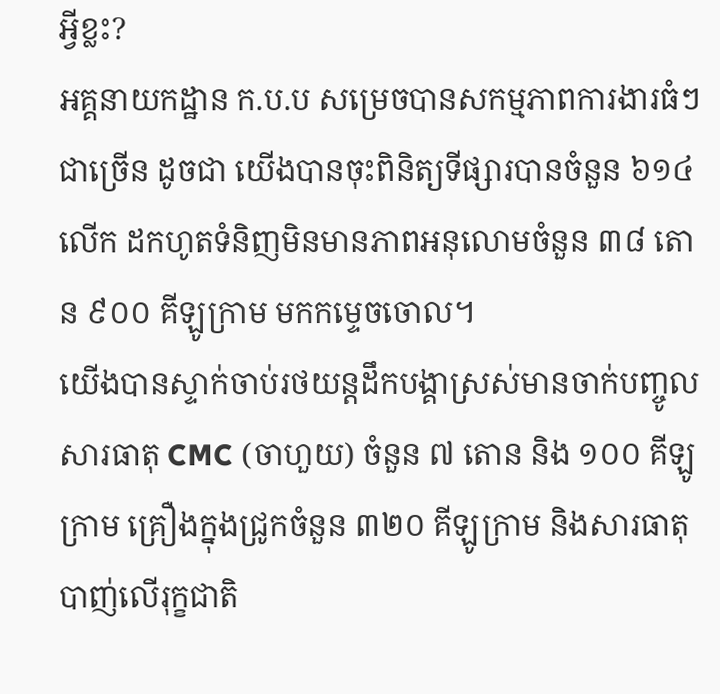អ្វីខ្លះ?
អគ្គនាយកដ្ឋាន ក.ប.ប សម្រេចបានសកម្មភាពការងារធំៗជាច្រើន ដូចជា យើងបានចុះពិនិត្យទីផ្សារបានចំនួន ៦១៤ លើក ដកហូតទំនិញមិនមានភាពអនុលោមចំនួន ៣៨ តោន ៩០០ គីឡូក្រាម មកកម្ទេចចោល។
យើងបានស្ទាក់ចាប់រថយន្តដឹកបង្គាស្រស់មានចាក់បញ្ចូលសារធាតុ CMC (ចាហួយ) ចំនួន ៧ តោន និង ១០០ គីឡូក្រាម គ្រឿងក្នុងជ្រូកចំនួន ៣២០ គីឡូក្រាម និងសារធាតុបាញ់លើរុក្ខជាតិ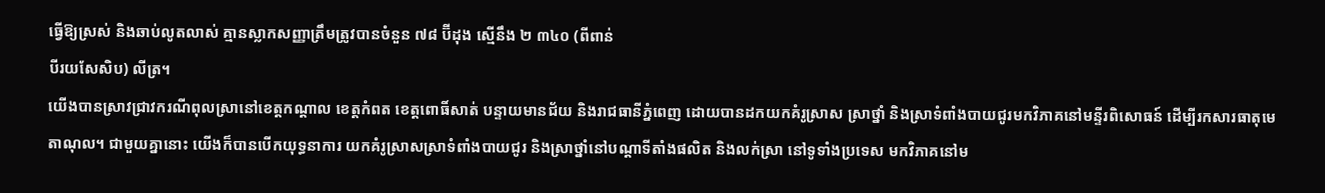ធ្វើឱ្យស្រស់ និងឆាប់លូតលាស់ គ្មានស្លាកសញ្ញាត្រឹមត្រូវបានចំនួន ៧៨ ប៊ីដុង ស្មើនឹង ២ ៣៤០ (ពីពាន់
បីរយសែសិប) លីត្រ។
យើងបានស្រាវជ្រាវករណីពុលស្រានៅខេត្តកណ្តាល ខេត្តកំពត ខេត្តពោធិ៍សាត់ បន្ទាយមានជ័យ និងរាជធានីភ្នំពេញ ដោយបានដកយកគំរូស្រាស ស្រាថ្នាំ និងស្រាទំពាំងបាយជូរមកវិភាគនៅមន្ទីរពិសោធន៍ ដើម្បីរកសារធាតុមេតាណុល។ ជាមួយគ្នានោះ យើងក៏បានបើកយុទ្ធនាការ យកគំរូស្រាសស្រាទំពាំងបាយជូរ និងស្រាថ្នាំនៅបណ្តាទីតាំងផលិត និងលក់ស្រា នៅទូទាំងប្រទេស មកវិភាគនៅម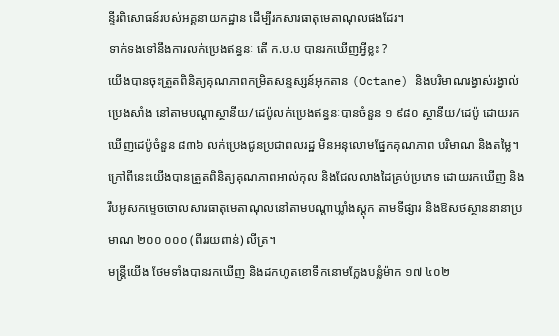ន្ទីរពិសោធន៍របស់អគ្គនាយកដ្ឋាន ដើម្បីរកសារធាតុមេតាណុលផងដែរ។
ទាក់ទងទៅនឹងការលក់ប្រេងឥន្ធនៈ តើ ក.ប.ប បានរកឃើញអ្វីខ្លះ ?
យើងបានចុះត្រួតពិនិត្យគុណភាពកម្រិតសន្ទស្សន៍អុកតាន (Octane) និងបរិមាណរង្វាស់រង្វាល់ប្រេងសាំង នៅតាមបណ្តាស្ថានីយ/ដេប៉ូលក់ប្រេងឥន្ធនៈបានចំនួន ១ ៩៨០ ស្ថានីយ/ដេប៉ូ ដោយរកឃើញដេប៉ូចំនួន ៨៣៦ លក់ប្រេងជូនប្រជាពលរដ្ឋ មិនអនុលោមផ្នែកគុណភាព បរិមាណ និងតម្លៃ។ ក្រៅពីនេះយើងបានត្រួតពិនិត្យគុណភាពអាល់កុល និងជែលលាងដៃគ្រប់ប្រភេទ ដោយរកឃើញ និងរឹបអូសកម្ទេចចោលសារធាតុមេតាណុលនៅតាមបណ្តាឃ្លាំងស្តុក តាមទីផ្សារ និងឱសថស្ថាននានាប្រមាណ ២០០ ០០០ (ពីររយពាន់) លីត្រ។
មន្ត្រីយើង ថែមទាំងបានរកឃើញ និងដកហូតខោទឹកនោមក្លែងបន្លំម៉ាក ១៧ ៤០២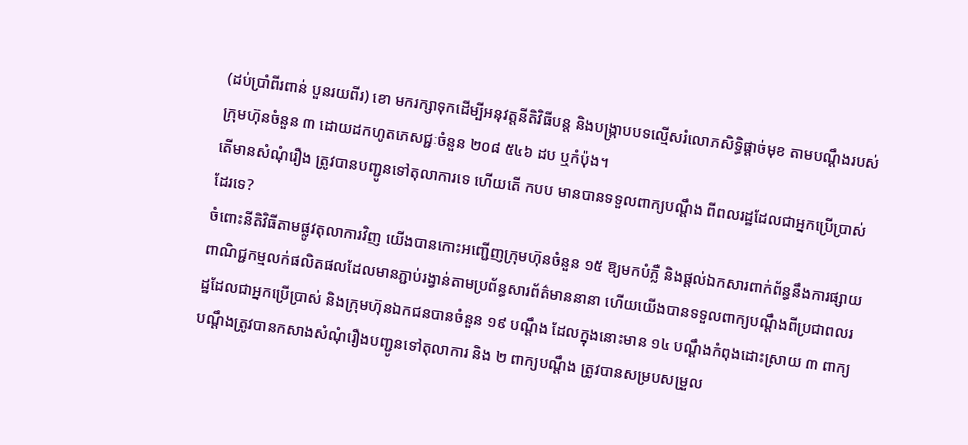(ដប់ប្រាំពីរពាន់ បួនរយពីរ) ខោ មករក្សាទុកដើម្បីអនុវត្តនីតិវិធីបន្ត និងបង្ក្រាបបទល្មើសរំលោភសិទ្ធិផ្ដាច់មុខ តាមបណ្ដឹងរបស់ក្រុមហ៊ុនចំនួន ៣ ដោយដកហូតភេសជ្ជៈចំនួន ២០៨ ៥៤៦ ដប ឬកំប៉ុង។
តើមានសំណុំរឿង ត្រូវបានបញ្ជូនទៅតុលាការទេ ហើយតើ កបប មានបានទទួលពាក្យបណ្តឹង ពីពលរដ្ឋដែលជាអ្នកប្រើប្រាស់ដែរទេ?
ចំពោះនីតិវិធីតាមផ្លូវតុលាការវិញ យើងបានកោះអញ្ជើញក្រុមហ៊ុនចំនួន ១៥ ឱ្យមកបំភ្លឺ និងផ្តល់ឯកសារពាក់ព័ន្ធនឹងការផ្សាយពាណិជ្ជកម្មលក់ផលិតផលដែលមានភ្ជាប់រង្វាន់តាមប្រព័ន្ធសារព័ត៌មាននានា ហើយយើងបានទទួលពាក្យបណ្ដឹងពីប្រជាពលរដ្ឋដែលជាអ្នកប្រើប្រាស់ និងក្រុមហ៊ុនឯកជនបានចំនួន ១៩ បណ្ដឹង ដែលក្នុងនោះមាន ១៤ បណ្ដឹងកំពុងដោះស្រាយ ៣ ពាក្យបណ្ដឹងត្រូវបានកសាងសំណុំរឿងបញ្ជូនទៅតុលាការ និង ២ ពាក្យបណ្ដឹង ត្រូវបានសម្របសម្រួល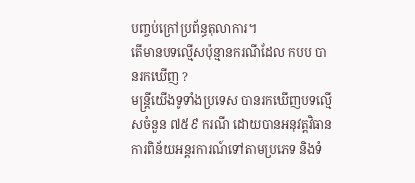បញ្ចប់ក្រៅប្រព័ន្ធតុលាការ។
តើមានបទល្មើសប៉ុន្មានករណីដែល កបប បានរកឃើញ ?
មន្ត្រីយើងទូទាំងប្រទេស បានរកឃើញបទល្មើសចំនួន ៧៥៩ ករណី ដោយបានអនុវត្តវិធានការពិន័យអន្តរការណ៍ទៅតាមប្រភេទ និងទំ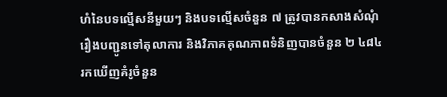ហំនៃបទល្មើសនីមួយៗ និងបទល្មើសចំនួន ៧ ត្រូវបានកសាងសំណុំរឿងបញ្ជូនទៅតុលាការ និងវិភាគគុណភាពទំនិញបានចំនួន ២ ៤៨៤ រកឃើញគំរូចំនួន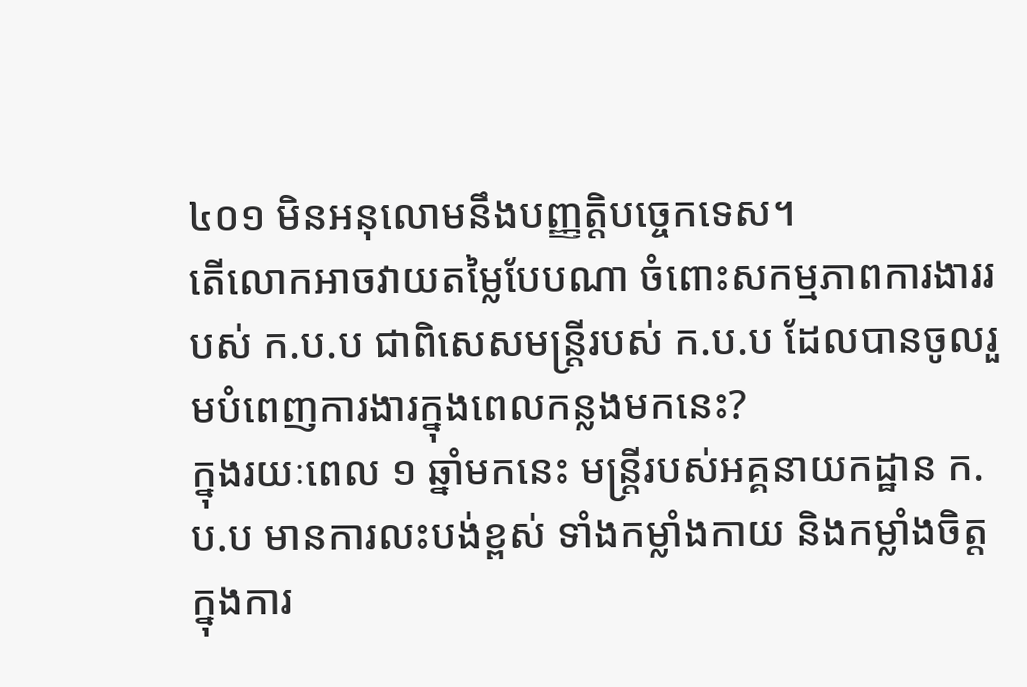៤០១ មិនអនុលោមនឹងបញ្ញត្តិបច្ចេកទេស។
តើលោកអាចវាយតម្លៃបែបណា ចំពោះសកម្មភាពការងាររបស់ ក.ប.ប ជាពិសេសមន្ត្រីរបស់ ក.ប.ប ដែលបានចូលរួមបំពេញការងារក្នុងពេលកន្លងមកនេះ?
ក្នុងរយៈពេល ១ ឆ្នាំមកនេះ មន្ត្រីរបស់អគ្គនាយកដ្ឋាន ក.ប.ប មានការលះបង់ខ្ពស់ ទាំងកម្លាំងកាយ និងកម្លាំងចិត្ត ក្នុងការ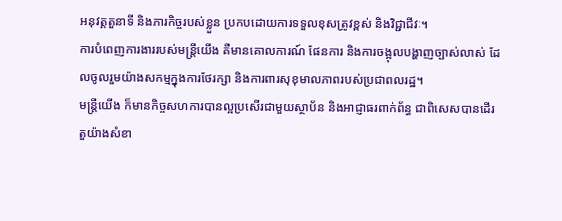អនុវត្តតួនាទី និងភារកិច្ចរបស់ខ្លួន ប្រកបដោយការទទួលខុសត្រូវខ្ពស់ និងវិជ្ជាជីវៈ។
ការបំពេញការងាររបស់មន្ត្រីយើង គឺមានគោលការណ៍ ផែនការ និងការចង្អុលបង្ហាញច្បាស់លាស់ ដែលចូលរួមយ៉ាងសកម្មក្នុងការថែរក្សា និងការពារសុខុមាលភាពរបស់ប្រជាពលរដ្ឋ។
មន្ត្រីយើង ក៏មានកិច្ចសហការបានល្អប្រសើរជាមួយស្ថាប័ន និងអាជ្ញាធរពាក់ព័ន្ធ ជាពិសេសបានដើរតួយ៉ាងសំខា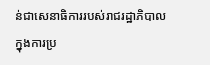ន់ជាសេនាធិការរបស់រាជរដ្ឋាភិបាលក្នុងការប្រ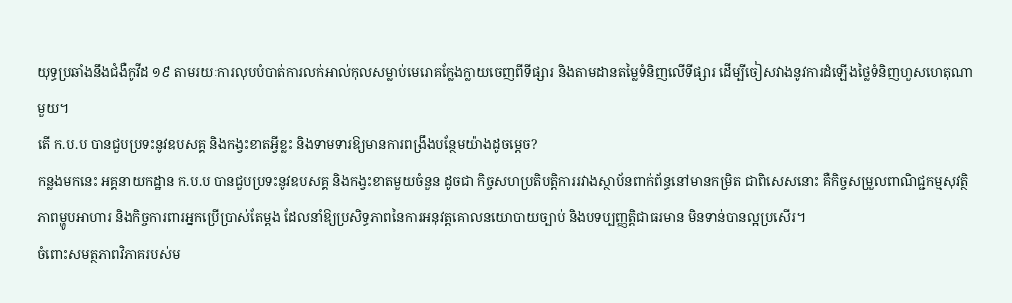យុទ្ធប្រឆាំងនឹងជំងឺកូវីដ ១៩ តាមរយៈការលុបបំបាត់ការលក់អាល់កុលសម្លាប់មេរោគក្លែងក្លាយចេញពីទីផ្សារ និងតាមដានតម្លៃទំនិញលើទីផ្សារ ដើម្បីចៀសវាងនូវការដំឡើងថ្លៃទំនិញហួសហេតុណាមួយ។
តើ ក.ប.ប បានជួបប្រទះនូវឧបសគ្គ និងកង្វះខាតអ្វីខ្លះ និងទាមទារឱ្យមានការពង្រឹងបន្ថែមយ៉ាងដូចម្តេច?
កន្លងមកនេះ អគ្គនាយកដ្ឋាន ក.ប.ប បានជួបប្រទះនូវឧបសគ្គ និងកង្វះខាតមួយចំនួន ដូចជា កិច្ចសហប្រតិបត្តិការរវាងស្ថាប័នពាក់ព័ន្ធនៅមានកម្រិត ជាពិសេសនោះ គឺកិច្ចសម្រួលពាណិជ្ជកម្មសុវត្ថិភាពម្ហូបអាហារ និងកិច្ចការពារអ្នកប្រើប្រាស់តែម្តង ដែលនាំឱ្យប្រសិទ្ធភាពនៃការអនុវត្តគោលនយោបាយច្បាប់ និងបទប្បញ្ញត្តិជាធរមាន មិនទាន់បានល្អប្រសើរ។
ចំពោះសមត្ថភាពវិភាគរបស់ម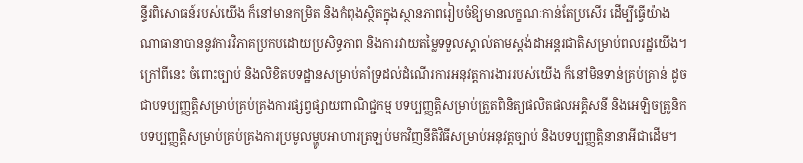ន្ទីរពិសោធន៍របស់យើង ក៏នៅមានកម្រិត និងកំពុងស្ថិតក្នុងស្ថានភាពរៀបចំឱ្យមានលក្ខណៈកាន់តែប្រសើរ ដើម្បីធ្វើយ៉ាងណាធានាបាននូវការវិភាគប្រកបដោយប្រសិទ្ធភាព និងការវាយតម្លៃទទួលស្គាល់តាមស្តង់ដាអន្តរជាតិសម្រាប់ពលរដ្ឋយើង។
ក្រៅពីនេះ ចំពោះច្បាប់ និងលិខិតបទដ្ឋានសម្រាប់គាំទ្រដល់ដំណើរការអនុវត្តការងាររបស់យើង ក៏នៅមិនទាន់គ្រប់គ្រាន់ ដូចជាបទប្បញ្ញត្តិសម្រាប់គ្រប់គ្រងការផ្សព្វផ្សាយពាណិជ្ជកម្ម បទប្បញ្ញត្តិសម្រាប់ត្រួតពិនិត្យផលិតផលអគ្គិសនី និងអេឡិចត្រូនិកបទប្បញ្ញត្តិសម្រាប់គ្រប់គ្រងការប្រមូលម្ហូបអាហារត្រឡប់មកវិញនីតិវិធីសម្រាប់អនុវត្តច្បាប់ និងបទប្បញ្ញត្តិនានាអីជាដើម។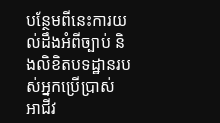បន្ថែមពីនេះការយល់ដឹងអំពីច្បាប់ និងលិខិតបទដ្ឋានរបស់អ្នកប្រើប្រាស់ អាជីវ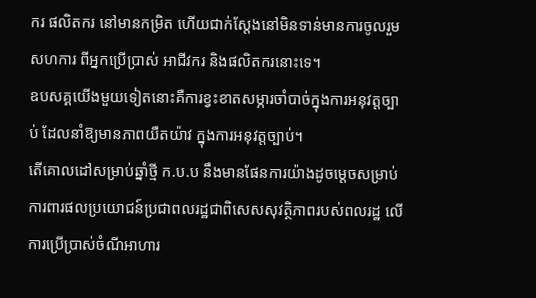ករ ផលិតករ នៅមានកម្រិត ហើយជាក់ស្តែងនៅមិនទាន់មានការចូលរួមសហការ ពីអ្នកប្រើប្រាស់ អាជីវករ និងផលិតករនោះទេ។
ឧបសគ្គយើងមួយទៀតនោះគឺការខ្វះខាតសម្ភារចាំបាច់ក្នុងការអនុវត្តច្បាប់ ដែលនាំឱ្យមានភាពយឺតយ៉ាវ ក្នុងការអនុវត្តច្បាប់។
តើគោលដៅសម្រាប់ឆ្នាំថ្មី ក.ប.ប នឹងមានផែនការយ៉ាងដូចម្តេចសម្រាប់ការពារផលប្រយោជន៍ប្រជាពលរដ្ឋជាពិសេសសុវត្ថិភាពរបស់ពលរដ្ឋ លើការប្រើប្រាស់ចំណីអាហារ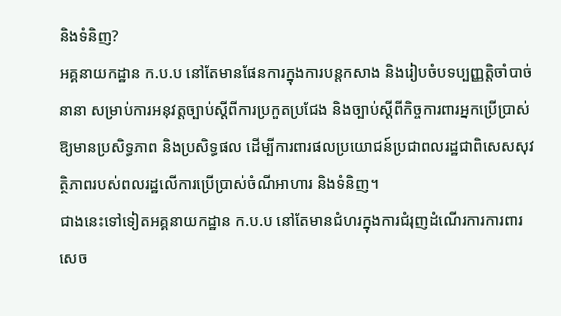និងទំនិញ?
អគ្គនាយកដ្ឋាន ក.ប.ប នៅតែមានផែនការក្នុងការបន្តកសាង និងរៀបចំបទប្បញ្ញត្តិចាំបាច់នានា សម្រាប់ការអនុវត្តច្បាប់ស្តីពីការប្រកួតប្រជែង និងច្បាប់ស្តីពីកិច្ចការពារអ្នកប្រើប្រាស់ឱ្យមានប្រសិទ្ធភាព និងប្រសិទ្ធផល ដើម្បីការពារផលប្រយោជន៍ប្រជាពលរដ្ឋជាពិសេសសុវត្ថិភាពរបស់ពលរដ្ឋលើការប្រើប្រាស់ចំណីអាហារ និងទំនិញ។
ជាងនេះទៅទៀតអគ្គនាយកដ្ឋាន ក.ប.ប នៅតែមានជំហរក្នុងការជំរុញដំណើរការការពារសេច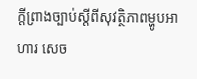ក្តីព្រាងច្បាប់ស្តីពីសុវត្ថិភាពម្ហូបអាហារ សេច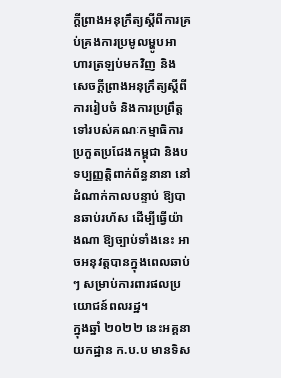ក្តីព្រាងអនុក្រឹត្យស្តីពីការគ្រប់គ្រងការប្រមូលម្ហូបអាហារត្រឡប់មកវិញ និងសេចក្តីព្រាងអនុក្រឹត្យស្តីពីការរៀបចំ និងការប្រព្រឹត្តទៅរបស់គណៈកម្មាធិការប្រកួតប្រជែងកម្ពុជា និងបទប្បញ្ញត្តិពាក់ព័ន្ធនានា នៅដំណាក់កាលបន្ទាប់ ឱ្យបានឆាប់រហ័ស ដើម្បីធ្វើយ៉ាងណា ឱ្យច្បាប់ទាំងនេះ អាចអនុវត្តបានក្នុងពេលឆាប់ៗ សម្រាប់ការពារផលប្រយោជន៍ពលរដ្ឋ។
ក្នុងឆ្នាំ ២០២២ នេះអគ្គនាយកដ្ឋាន ក.ប.ប មានទិស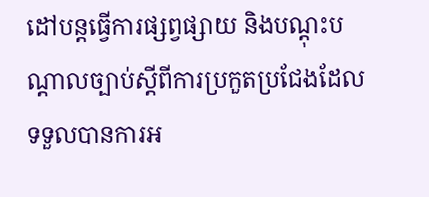ដៅបន្តធ្វើការផ្សព្វផ្សាយ និងបណ្តុះបណ្តាលច្បាប់ស្តីពីការប្រកួតប្រជែងដែលទទួលបានការអ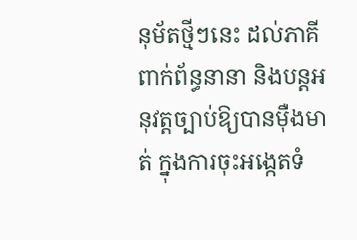នុម័តថ្មីៗនេះ ដល់ភាគីពាក់ព័ន្ធនានា និងបន្តអនុវត្តច្បាប់ឱ្យបានម៉ឺងមាត់ ក្នុងការចុះអង្កេតទំ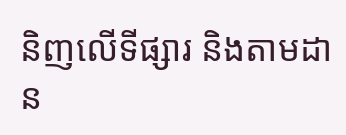និញលើទីផ្សារ និងតាមដាន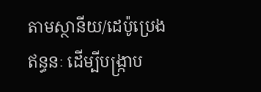តាមស្ថានីយ/ដេប៉ូប្រេងឥន្ធនៈ ដើម្បីបង្ក្រាប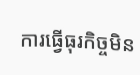ការធ្វើធុរកិច្ចមិន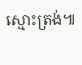ស្មោះត្រង់៕